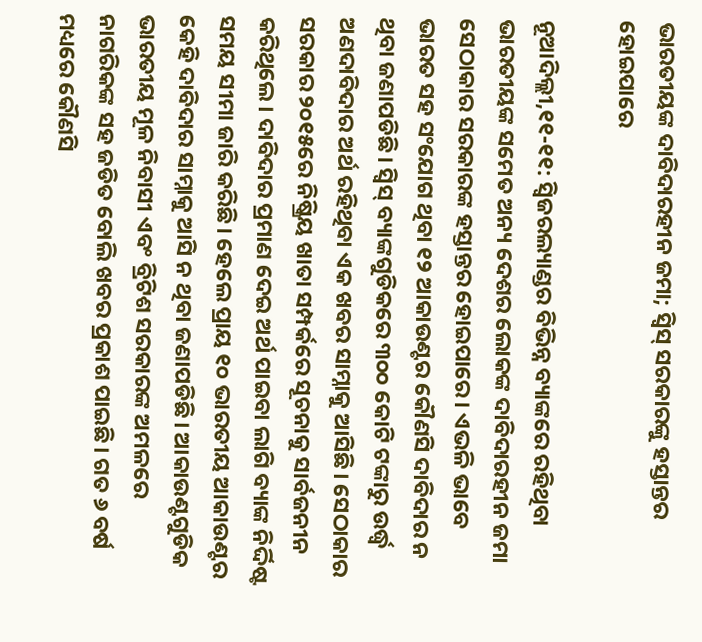ଭାରତୀୟଙ୍କ ଦାବିଦାରହୀନ ଜମା; ସ୍ବିସ୍‌ ସରକାରଙ୍କୁ ହସ୍ତାନ୍ତର ହୋଇପାରେ

ନୂଆଦିଲ୍ଲୀ,୧୧-୧୧: ସ୍ବିଜରଲ୍ୟାଣ୍ଡର ବିଭିନ୍ନ ବ୍ୟାଙ୍କରେ ରହିଥିବା ଭାରତୀୟଙ୍କ ସମେତ ଅନ୍ୟ ଦେଶର ଲୋକଙ୍କ ଦାବିଦାରହୀନ ଜମା ସେଠାକାର ସରକାରଙ୍କ ହସ୍ତାନ୍ତର ହୋଇପାରେ। ଏଭଳି ଭାବେ ଭାରତ ସହ ସଂଯୋଗ ଥିବା ୧୨ ଆକାଉଣ୍ଟର କୌଣସି ଦାବିଦାର ନ ଥିବା ଜଣାପଡିଛି। ସ୍ବିସ୍‌ ବ୍ୟାଙ୍କଗୁଡିକରେ ୩୦୦ କୋଟି ଟଙ୍କାରୁ ଉର୍ଦ୍ଧ୍ୱ ଅଣଦାବିଦାର ଅର୍ଥ ରହିଥିବା ଏକ ଖବର ସାମ୍ନାକୁ ଆସିଛି। ସେଠାକାର ସରକାର ୨୦୧୫ରେ ନିଷ୍କ୍ରିୟ ଖାତା ସମ୍ପର୍କରେ ସୂଚନାକୁ ସାର୍ବଜନୀନ କରିଥିଲେ। ଦାବିଦାର ପ୍ରମାଣ ଦେଇ ଅର୍ଥ ପାଇବା ଲାଗି ବ୍ୟାଙ୍କ ନିର୍ଦ୍ଦିଷ୍ଟ ସମୟ ସୀମା ଜାରି କରିଛି। ହେଲେ ପ୍ରାୟ ୧୦ ଭାରତୀୟ ଆକାଉଣ୍ଟର କେହି ଦାବିଦାର ସାମ୍ନାକୁ ଆସି ନ ଥିବା ଜଣାପଡିଛି। ଆକାଉଣ୍ଟଗୁଡିକ ଭାରତୀୟ ମୂଳ ନିବାସୀ ଏବଂ ବ୍ରିଟିଶ ସରକାରଙ୍କ ଅମଳରେ ନାଗରିକଙ୍କ ସହ ଜଡିତ ବୋଲି ଖବର ପ୍ରକାଶ ପାଇଛି। ଗତ ୬ ବର୍ଷ ମଧ୍ୟରେ କୌଣସି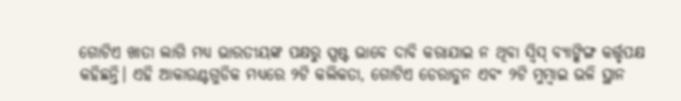ଗୋଟିଏ ଖାତା ଲାଗି ମଧ୍ୟ ଭାରତୀୟଙ୍କ ପକ୍ଷରୁ ସ୍ପଷ୍ଟ ଭାବେ ଦାବି କରାଯାଇ ନ ଥିବା ସ୍ବିସ୍‌ ବ୍ୟାଙ୍କିଙ୍ଗ କର୍ତ୍ତୃପକ୍ଷ କହିଛନ୍ତି। ଏହି ଆକାଉଣ୍ଟଗୁଡିକ ମଧ୍ୟରେ ୨ଟି କଲିକତା, ଗୋଟିଏ ଡେରାଡୁନ ଏବଂ ୨ଟି ମୁମ୍ବାଇ ଭଳି ସ୍ଥାନ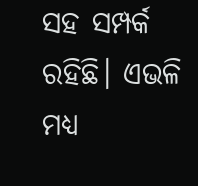ସହ ସମ୍ପର୍କ ରହିଛି। ଏଭଳି ମଧ୍ୟ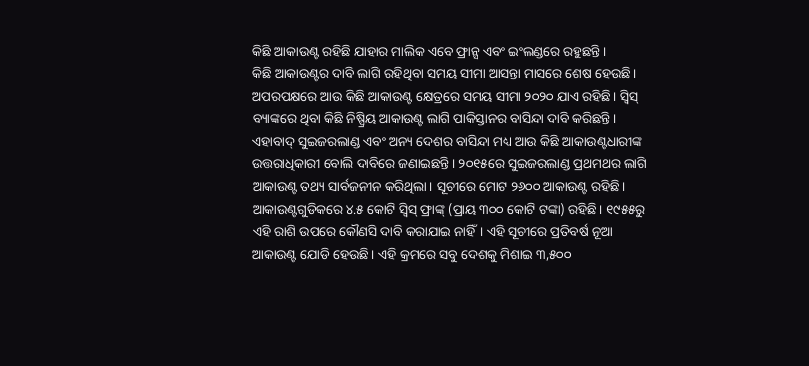କିଛି ଆକାଉଣ୍ଟ ରହିଛି ଯାହାର ମାଲିକ ଏବେ ଫ୍ରାନ୍ସ ଏବଂ ଇଂଲଣ୍ଡରେ ରହୁଛନ୍ତି।
କିଛି ଆକାଉଣ୍ଟର ଦାବି ଲାଗି ରହିଥିବା ସମୟ ସୀମା ଆସନ୍ତା ମାସରେ ଶେଷ ହେଉଛି। ଅପରପକ୍ଷରେ ଆଉ କିଛି ଆକାଉଣ୍ଟ କ୍ଷେତ୍ରରେ ସମୟ ସୀମା ୨୦୨୦ ଯାଏ ରହିଛି। ସ୍ବିସ୍‌ ବ୍ୟାଙ୍କରେ ଥିବା କିଛି ନିଷ୍ପ୍ରିୟ ଆକାଉଣ୍ଟ ଲାଗି ପାକିସ୍ତାନର ବାସିନ୍ଦା ଦାବି କରିଛନ୍ତି। ଏହାବାଦ୍‌ ସୁଇଜରଲାଣ୍ଡ ଏବଂ ଅନ୍ୟ ଦେଶର ବାସିନ୍ଦା ମଧ୍ୟ ଆଉ କିଛି ଆକାଉଣ୍ଟଧାରୀଙ୍କ ଉତ୍ତରାଧିକାରୀ ବୋଲି ଦାବିରେ ଜଣାଇଛନ୍ତି। ୨୦୧୫ରେ ସୁଇଜରଲାଣ୍ଡ ପ୍ରଥମଥର ଲାଗି ଆକାଉଣ୍ଟ ତଥ୍ୟ ସାର୍ବଜନୀନ କରିଥିଲା। ସୂଚୀରେ ମୋଟ ୨୬୦୦ ଆକାଉଣ୍ଟ ରହିଛି। ଆକାଉଣ୍ଟଗୁଡିକରେ ୪.୫ କୋଟି ସ୍ବିସ୍‌ ଫ୍ରାଙ୍କ୍‌ (ପ୍ରାୟ ୩୦୦ କୋଟି ଟଙ୍କା) ରହିଛି। ୧୯୫୫ରୁ ଏହି ରାଶି ଉପରେ କୌଣସି ଦାବି କରାଯାଇ ନାହିଁ। ଏହି ସୂଚୀରେ ପ୍ରତିବର୍ଷ ନୂଆ ଆକାଉଣ୍ଟ ଯୋଡି ହେଉଛି। ଏହି କ୍ରମରେ ସବୁ ଦେଶକୁ ମିଶାଇ ୩,୫୦୦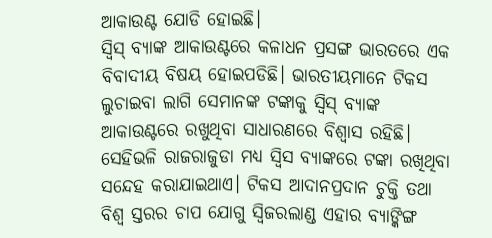ଆକାଉଣ୍ଟ ଯୋଡି ହୋଇଛି।
ସ୍ବିସ୍‌ ବ୍ୟାଙ୍କ ଆକାଉଣ୍ଟରେ କଳାଧନ ପ୍ରସଙ୍ଗ ଭାରତରେ ଏକ ବିବାଦୀୟ ବିଷୟ ହୋଇପଡିଛି। ଭାରତୀୟମାନେ ଟିକସ ଲୁଚାଇବା ଲାଗି ସେମାନଙ୍କ ଟଙ୍କାକୁ ସ୍ବିସ୍‌ ବ୍ୟାଙ୍କ ଆକାଉଣ୍ଟରେ ରଖୁଥିବା ସାଧାରଣରେ ବିଶ୍ୱାସ ରହିଛି। ସେହିଭଳି ରାଜରାଜୁଡା ମଧ୍ୟ ସ୍ବିସ ବ୍ୟାଙ୍କରେ ଟଙ୍କା ରଖିଥିବା ସନ୍ଦେହ କରାଯାଇଥାଏ। ଟିକସ ଆଦାନପ୍ରଦାନ ଚୁକ୍ତି ତଥା ବିଶ୍ୱ ସ୍ତରର ଚାପ ଯୋଗୁ ସ୍ବିଜରଲାଣ୍ଡ ଏହାର ବ୍ୟାଙ୍କିଙ୍ଗ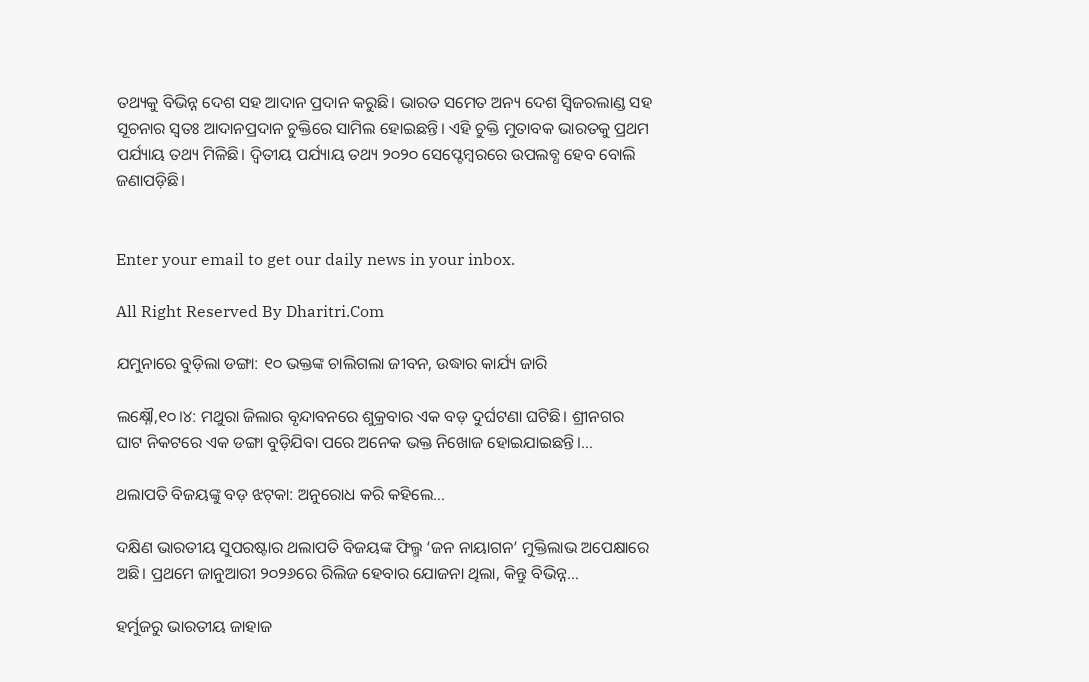ତଥ୍ୟକୁ ବିଭିନ୍ନ ଦେଶ ସହ ଆଦାନ ପ୍ରଦାନ କରୁଛି। ଭାରତ ସମେତ ଅନ୍ୟ ଦେଶ ସ୍ବିଜରଲାଣ୍ଡ ସହ ସୂଚନାର ସ୍ବତଃ ଆଦାନପ୍ରଦାନ ଚୁକ୍ତିରେ ସାମିଲ ହୋଇଛନ୍ତି। ଏହି ଚୁକ୍ତି ମୁତାବକ ଭାରତକୁ ପ୍ରଥମ ପର୍ଯ୍ୟାୟ ତଥ୍ୟ ମିଳିଛି। ଦ୍ୱିତୀୟ ପର୍ଯ୍ୟାୟ ତଥ୍ୟ ୨୦୨୦ ସେପ୍ଟେମ୍ବରରେ ଉପଲବ୍ଧ ହେବ ବୋଲି ଜଣାପଡ଼ିଛି।


Enter your email to get our daily news in your inbox.

All Right Reserved By Dharitri.Com

ଯମୁନାରେ ବୁଡ଼ିଲା ଡଙ୍ଗା: ୧୦ ଭକ୍ତଙ୍କ ଚାଲିଗଲା ଜୀବନ, ଉଦ୍ଧାର କାର୍ଯ୍ୟ ଜାରି

ଲକ୍ଷ୍ନୌ,୧୦।୪: ମଥୁରା ଜିଲାର ବୃନ୍ଦାବନରେ ଶୁକ୍ରବାର ଏକ ବଡ଼ ଦୁର୍ଘଟଣା ଘଟିଛି। ଶ୍ରୀନଗର ଘାଟ ନିକଟରେ ଏକ ଡଙ୍ଗା ବୁଡ଼ିଯିବା ପରେ ଅନେକ ଭକ୍ତ ନିଖୋଜ ହୋଇଯାଇଛନ୍ତି।…

ଥଲାପତି ବିଜୟଙ୍କୁ ବଡ଼ ଝଟ୍‌କା: ଅନୁରୋଧ କରି କହିଲେ…

ଦକ୍ଷିଣ ଭାରତୀୟ ସୁପରଷ୍ଟାର ଥଲାପତି ବିଜୟଙ୍କ ଫିଲ୍ମ ‘ଜନ ନାୟାଗନ’ ମୁକ୍ତିଲାଭ ଅପେକ୍ଷାରେ ଅଛି। ପ୍ରଥମେ ଜାନୁଆରୀ ୨୦୨୬ରେ ରିଲିଜ ହେବାର ଯୋଜନା ଥିଲା, କିନ୍ତୁ ବିଭିନ୍ନ…

ହର୍ମୁଜରୁ ଭାରତୀୟ ଜାହାଜ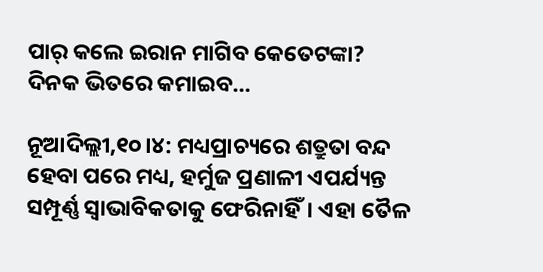ପାର୍‌ କଲେ ଇରାନ ମାଗିବ କେତେଟଙ୍କା? ଦିନକ ଭିତରେ କମାଇବ…

ନୂଆଦିଲ୍ଲୀ,୧୦।୪: ମଧ୍ୟପ୍ରାଚ୍ୟରେ ଶତ୍ରୁତା ବନ୍ଦ ହେବା ପରେ ମଧ୍ୟ, ହର୍ମୁଜ ପ୍ରଣାଳୀ ଏପର୍ଯ୍ୟନ୍ତ ସମ୍ପୂର୍ଣ୍ଣ ସ୍ୱାଭାବିକତାକୁ ଫେରିନାହିଁ। ଏହା ତୈଳ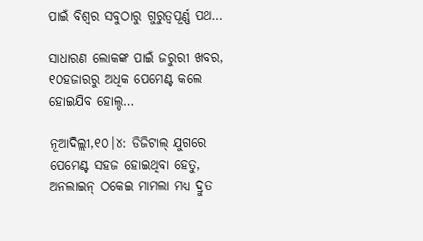ପାଇଁ ବିଶ୍ୱର ସବୁଠାରୁ ଗୁରୁତ୍ୱପୂର୍ଣ୍ଣ ପଥ…

ସାଧାରଣ ଲୋକଙ୍କ ପାଇଁ ଜରୁରୀ ଖବର, ୧୦ହଜାରରୁ ଅଧିକ ପେମେଣ୍ଟ କଲେ ହୋଇଯିବ ହୋଲ୍ଡ…

ନୂଆଦିଲ୍ଲୀ,୧୦।୪: ଡିଜିଟାଲ୍ ଯୁଗରେ ପେମେଣ୍ଟ ସହଜ ହୋଇଥିବା ହେତୁ, ଅନଲାଇନ୍ ଠକେଇ ମାମଲା ମଧ୍ୟ ଦ୍ରୁତ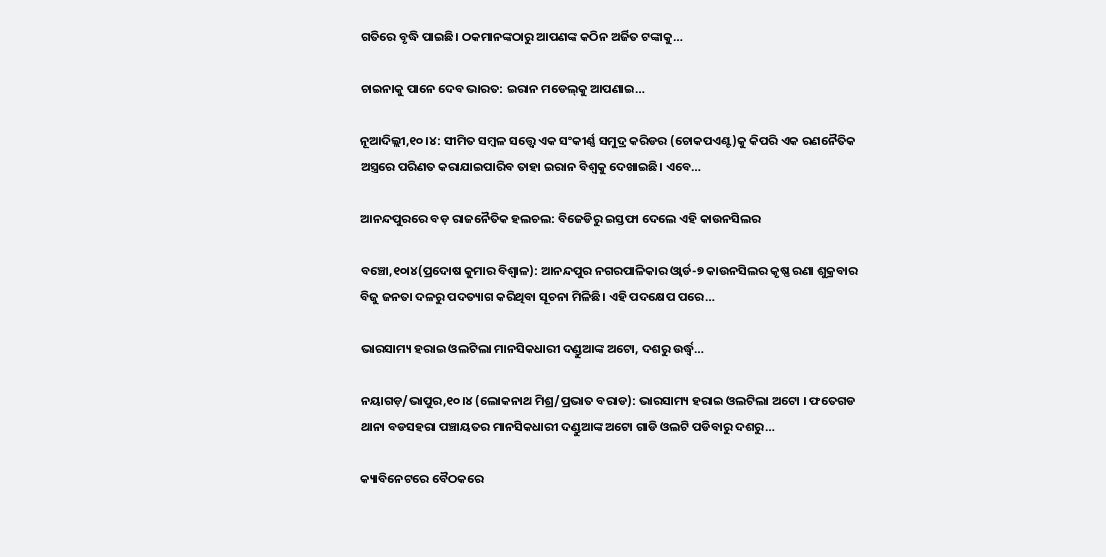ଗତିରେ ବୃଦ୍ଧି ପାଇଛି। ଠକମାନଙ୍କଠାରୁ ଆପଣଙ୍କ କଠିନ ଅର୍ଜିତ ଟଙ୍କାକୁ…

ଚାଇନାକୁ ପାନେ ଦେବ ଭାରତ: ଇରାନ ମଡେଲ୍‌କୁ ଆପଣାଇ…

ନୂଆଦିଲ୍ଲୀ,୧୦।୪: ସୀମିତ ସମ୍ବଳ ସତ୍ତ୍ୱେ ଏକ ସଂକୀର୍ଣ୍ଣ ସମୁଦ୍ର କରିଡର (ଚୋକପଏଣ୍ଟ)କୁ କିପରି ଏକ ରଣନୈତିକ ଅସ୍ତ୍ରରେ ପରିଣତ କରାଯାଇପାରିବ ତାହା ଇରାନ ବିଶ୍ୱକୁ ଦେଖାଇଛି। ଏବେ…

ଆନନ୍ଦପୁରରେ ବଡ଼ ରାଜନୈତିକ ହଲଚଲ: ବିଜେଡିରୁ ଇସ୍ତଫା ଦେଲେ ଏହି କାଉନସିଲର

ବଞ୍ଚୋ,୧୦ା୪(ପ୍ରଦୋଷ କୁମାର ବିଶ୍ୱାଳ): ଆନନ୍ଦପୁର ନଗରପାଳିକାର ଓ୍ବାର୍ଡ-୭ କାଉନସିଲର କୃଷ୍ଣ ରଣା ଶୁକ୍ରବାର ବିଜୁ ଜନତା ଦଳରୁ ପଦତ୍ୟାଗ କରିଥିବା ସୂଚନା ମିଳିଛି। ଏହି ପଦକ୍ଷେପ ପରେ…

ଭାରସାମ୍ୟ ହରାଇ ଓଲଟିଲା ମାନସିକଧାରୀ ଦଣ୍ଡୁଆଙ୍କ ଅଟୋ, ଦଶରୁ ଉର୍ଦ୍ଧ୍ଵ…

ନୟାଗଡ଼/ଭାପୁର,୧୦।୪ (ଲୋକନାଥ ମିଶ୍ର/ପ୍ରଭାତ ବରାଡ): ଭାରସାମ୍ୟ ହରାଇ ଓଲଟିଲା ଅଟୋ । ଫତେଗଡ ଥାନା ବଡସହରା ପଞ୍ଚାୟତର ମାନସିକଧାରୀ ଦଣ୍ଡୁଆଙ୍କ ଅଟୋ ଗାଡି ଓଲଟି ପଡିବାରୁ ଦଶରୁ…

କ୍ୟାବିନେଟରେ ବୈଠକରେ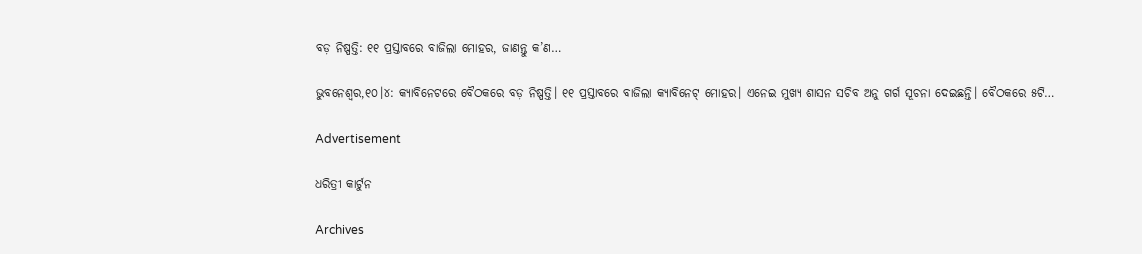ବଡ଼ ନିଷ୍ପତ୍ତି: ୧୧ ପ୍ରସ୍ତାବରେ ବାଜିଲା ମୋହର, ଜାଣନ୍ତୁ କ’ଣ…

ଭୁବନେଶ୍ୱର,୧୦।୪: କ୍ୟାବିନେଟରେ ବୈଠକରେ ବଡ଼ ନିଷ୍ପତ୍ତି। ୧୧ ପ୍ରସ୍ତାବରେ ବାଜିଲା କ୍ୟାବିନେଟ୍‌ ମୋହର। ଏନେଇ ମୁଖ୍ୟ ଶାସନ ସଚିବ ଅନୁ ଗର୍ଗ ସୂଚନା ଦେଇଛନ୍ତି। ବୈଠକରେ ୫ଟି…

Advertisement

ଧରିତ୍ରୀ କାର୍ଟୁନ

Archives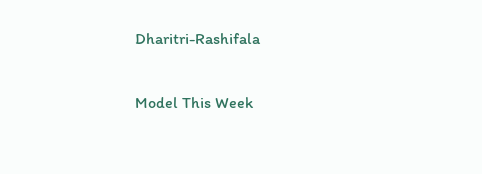Dharitri-Rashifala

Model This Week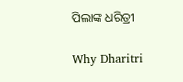ପିଲାଙ୍କ ଧରିତ୍ରୀ

Why Dharitri